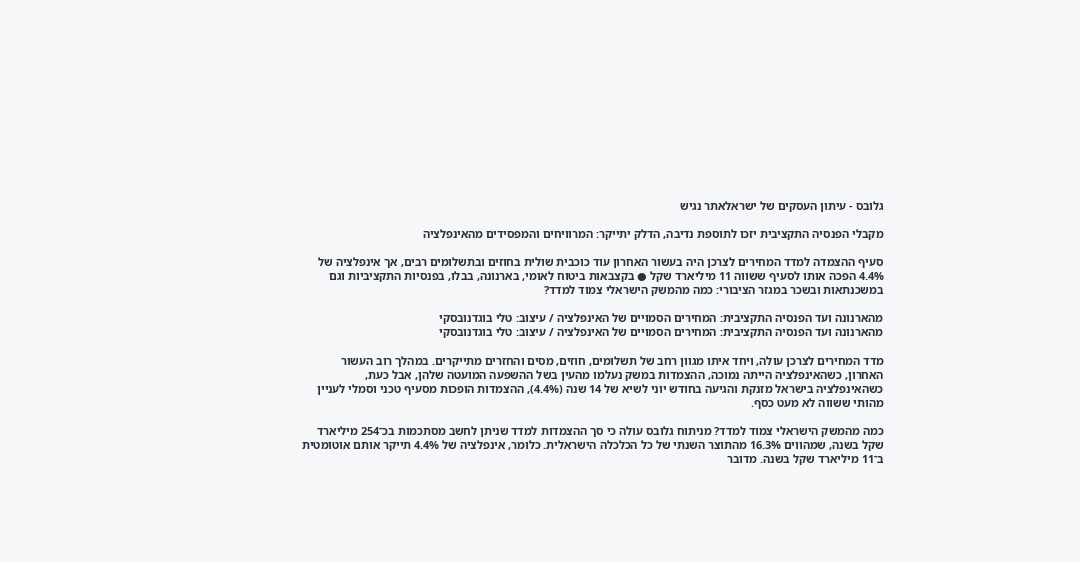גלובס - עיתון העסקים של ישראלאתר נגיש

מקבלי הפנסיה התקציבית יזכו לתוספת נדיבה, הדלק יתייקר: המרוויחים והמפסידים מהאינפלציה

סעיף ההצמדה למדד המחירים לצרכן היה בעשור האחרון עוד כוכבית שולית בחוזים ובתשלומים רבים, אך אינפלציה של 4.4% הפכה אותו לסעיף ששווה 11 מיליארד שקל ● בקצבאות ביטוח לאומי, בארנונה, בבלו, בפנסיות התקציביות וגם במשכנתאות ובשכר במגזר הציבורי: כמה מהמשק הישראלי צמוד למדד?

מהארנונה ועד הפנסיה התקציבית: המחירים הסמויים של האינפלציה / עיצוב: טלי בוגדנובסקי
מהארנונה ועד הפנסיה התקציבית: המחירים הסמויים של האינפלציה / עיצוב: טלי בוגדנובסקי

מדד המחירים לצרכן עולה, ויחד איתו מגוון רחב של תשלומים, חוזים, מסים והחזרים מתייקרים. במהלך רוב העשור האחרון, כשהאינפלציה הייתה נמוכה, ההצמדות במשק נעלמו מהעין בשל ההשפעה המועטה שלהן, אבל כעת, כשהאינפלציה בישראל מזנקת והגיעה בחודש יוני לשיא של 14 שנה (4.4%), ההצמדות הופכות מסעיף טכני וסמלי לעניין מהותי ששווה לא מעט כסף.

כמה מהמשק הישראלי צמוד למדד? מניתוח גלובס עולה כי סך ההצמדות למדד שניתן לחשב מסתכמות בכ־254 מיליארד שקל בשנה, שמהווים 16.3% מהתוצר השנתי של כל הכלכלה הישראלית. כלומר, אינפלציה של 4.4% תייקר אותם אוטומטית ב־11 מיליארד שקל בשנה. מדובר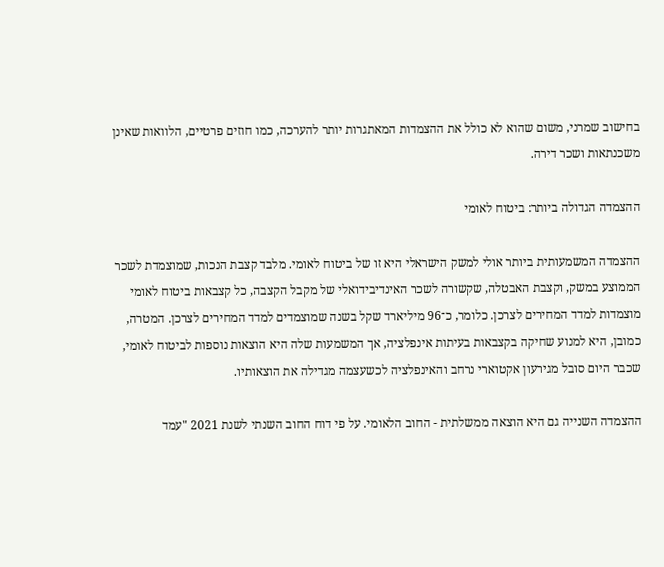בחישוב שמרני, משום שהוא לא כולל את ההצמדות המאתגרות יותר להערכה, כמו חוזים פרטיים, הלוואות שאינן משכנתאות ושכר דירה.

ההצמדה הגדולה ביותר: ביטוח לאומי

ההצמדה המשמעותית ביותר אולי למשק הישראלי היא זו של ביטוח לאומי. מלבד קצבת הנכות, שמוצמדת לשכר הממוצע במשק, וקצבת האבטלה, שקשורה לשכר האינדיבידואלי של מקבל הקצבה, כל קצבאות ביטוח לאומי מוצמדות למדד המחירים לצרכן. כלומר, כ־96 מיליארד שקל בשנה שמוצמדים למדד המחירים לצרכן. המטרה, כמובן, היא למנוע שחיקה בקצבאות בעיתות אינפלציה, אך המשמעות שלה היא הוצאות נוספות לביטוח לאומי, שכבר היום סובל מגירעון אקטוארי נרחב והאינפלציה לכשעצמה מגדילה את הוצאותיו.

ההצמדה השנייה גם היא הוצאה ממשלתית - החוב הלאומי. על פי דוח החוב השנתי לשנת 2021 "עמד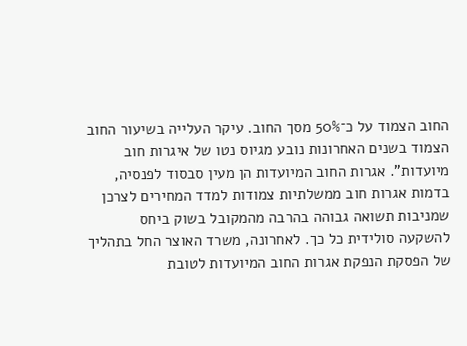החוב הצמוד על כ־50% מסך החוב. עיקר העלייה בשיעור החוב הצמוד בשנים האחרונות נובע מגיוס נטו של איגרות חוב מיועדות". אגרות החוב המיועדות הן מעין סבסוד לפנסיה, בדמות אגרות חוב ממשלתיות צמודות למדד המחירים לצרכן שמניבות תשואה גבוהה בהרבה מהמקובל בשוק ביחס להשקעה סולידית כל כך. לאחרונה, משרד האוצר החל בתהליך של הפסקת הנפקת אגרות החוב המיועדות לטובת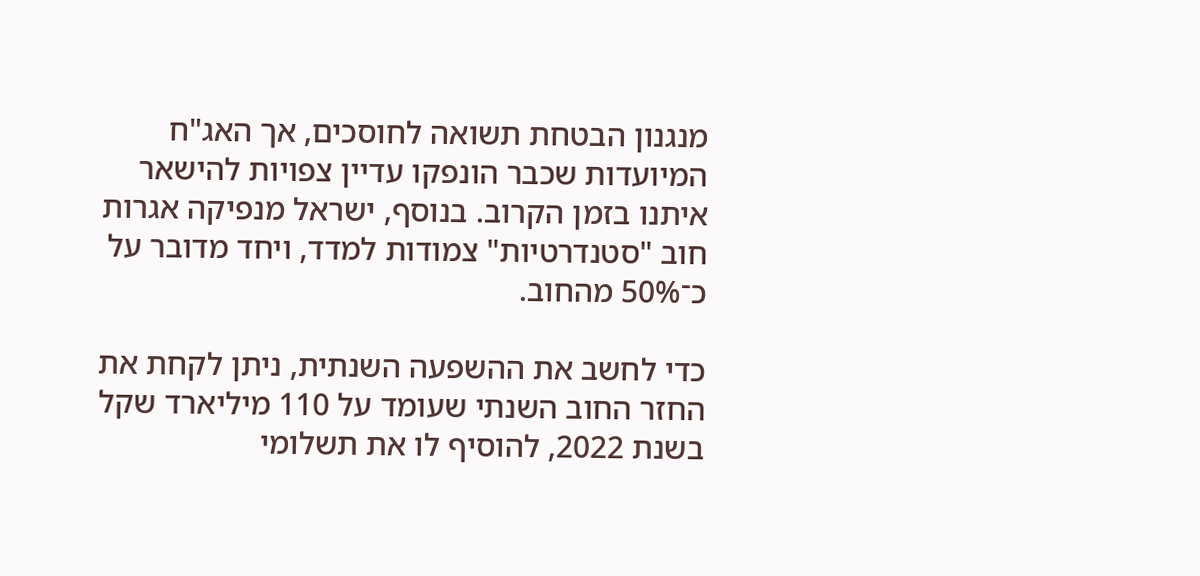מנגנון הבטחת תשואה לחוסכים, אך האג"ח המיועדות שכבר הונפקו עדיין צפויות להישאר איתנו בזמן הקרוב. בנוסף, ישראל מנפיקה אגרות חוב "סטנדרטיות" צמודות למדד, ויחד מדובר על כ־50% מהחוב.

כדי לחשב את ההשפעה השנתית, ניתן לקחת את החזר החוב השנתי שעומד על 110 מיליארד שקל בשנת 2022, להוסיף לו את תשלומי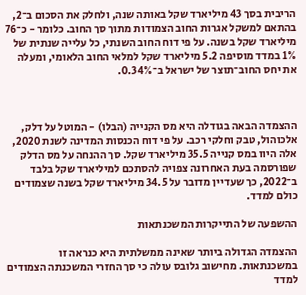הריבית בסך 43 מיליארד שקל באותה שנה, ולחלק את הסכום ב־2, בהתאם למשקל אגרות החוב הצמודות מתוך סך החוב. כלומר - כ־76 מיליארד שקל בשנה. על פי דוח החוב השנתי, כל עלייה שנתית של 1% במדד מוסיפה 5.2 מיליארד שקל למלאי החוב הלאומי, ומעלה את יחס החוב־תוצר של ישראל ב־0.34%.



ההצמדה הבאה בגודלה היא מס הקנייה (הבלו) - המוטל על דלק, אלכוהול, טבק וחלקי רכב. על פי דוח הכנסות המדינה לשנת 2020, אלה היוו במס קנייה 35.5 מיליארד שקל. סך ההנחה על מס הדלק שפורסמה בעת האחרונה צפויה להסתכם למיליארד שקל בלבד ב־2022, כך שעדיין מדובר על 34.5 מיליארד שקל בשנה שצמודים כולם למדד.

ההשפעה של התייקרות המשכנתאות

ההצמדה הגדולה ביותר שאינה ממשלתית היא כנראה זו במשכנתאות. מחישוב גלובס עולה כי סך החזרי המשכנתה הצמודים למדד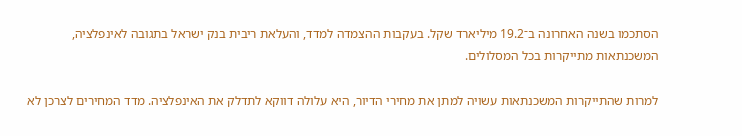הסתכמו בשנה האחרונה ב־19.2 מיליארד שקל. בעקבות ההצמדה למדד, והעלאת ריבית בנק ישראל בתגובה לאינפלציה, המשכנתאות מתייקרות בכל המסלולים.

למרות שהתייקרות המשכנתאות עשויה למתן את מחירי הדיור, היא עלולה דווקא לתדלק את האינפלציה. מדד המחירים לצרכן לא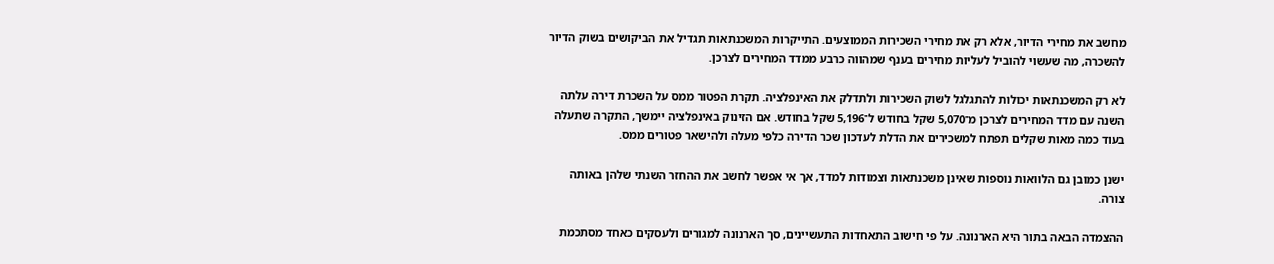מחשב את מחירי הדיור, אלא רק את מחירי השכירות הממוצעים. התייקרות המשכנתאות תגדיל את הביקושים בשוק הדיור להשכרה, מה שעשוי להוביל לעליות מחירים בענף שמהווה כרבע ממדד המחירים לצרכן.

לא רק המשכנתאות יכולות להתגלגל לשוק השכירות ולתדלק את האינפלציה. תקרת הפטור ממס על השכרת דירה עלתה השנה עם מדד המחירים לצרכן מ־5,070 שקל בחודש ל־5,196 שקל בחודש. אם הזינוק באינפלציה יימשך, התקרה שתעלה בעוד כמה מאות שקלים תפתח למשכירים את הדלת לעדכון שכר הדירה כלפי מעלה ולהישאר פטורים ממס.

ישנן כמובן גם הלוואות נוספות שאינן משכנתאות וצמודות למדד, אך אי אפשר לחשב את ההחזר השנתי שלהן באותה צורה.

ההצמדה הבאה בתור היא הארנונה. על פי חישוב התאחדות התעשיינים, סך הארנונה למגורים ולעסקים כאחד מסתכמת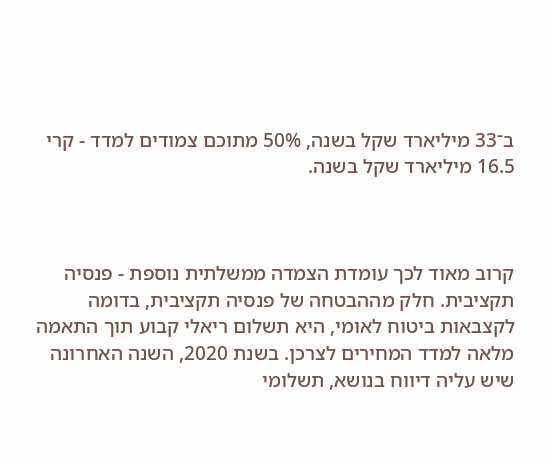ב־33 מיליארד שקל בשנה, 50% מתוכם צמודים למדד - קרי 16.5 מיליארד שקל בשנה.



קרוב מאוד לכך עומדת הצמדה ממשלתית נוספת - פנסיה תקציבית. חלק מההבטחה של פנסיה תקציבית, בדומה לקצבאות ביטוח לאומי, היא תשלום ריאלי קבוע תוך התאמה מלאה למדד המחירים לצרכן. בשנת 2020, השנה האחרונה שיש עליה דיווח בנושא, תשלומי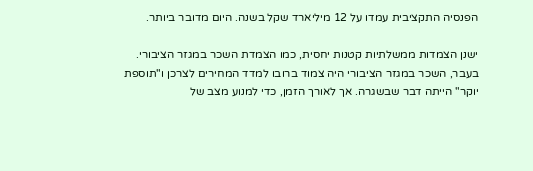הפנסיה התקציבית עמדו על 12 מיליארד שקל בשנה. היום מדובר ביותר.

ישנן הצמדות ממשלתיות קטנות יחסית, כמו הצמדת השכר במגזר הציבורי. בעבר, השכר במגזר הציבורי היה צמוד ברובו למדד המחירים לצרכן ו"תוספת יוקר" הייתה דבר שבשגרה. אך לאורך הזמן, כדי למנוע מצב של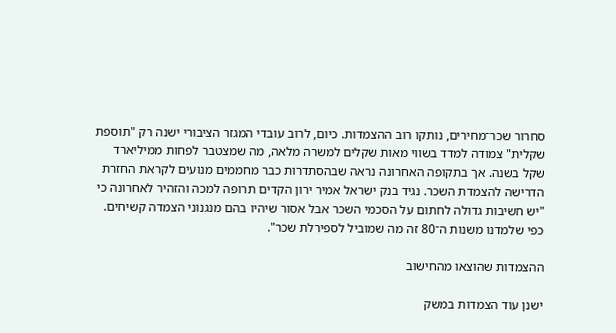סחרור שכר־מחירים, נותקו רוב ההצמדות. כיום, לרוב עובדי המגזר הציבורי ישנה רק "תוספת שקלית" צמודה למדד בשווי מאות שקלים למשרה מלאה, מה שמצטבר לפחות ממיליארד שקל בשנה. אך בתקופה האחרונה נראה שבהסתדרות כבר מחממים מנועים לקראת החזרת הדרישה להצמדת השכר. נגיד בנק ישראל אמיר ירון הקדים תרופה למכה והזהיר לאחרונה כי "יש חשיבות גדולה לחתום על הסכמי השכר אבל אסור שיהיו בהם מנגנוני הצמדה קשיחים. כפי שלמדנו משנות ה־80 זה מה שמוביל לספירלת שכר".

ההצמדות שהוצאו מהחישוב

ישנן עוד הצמדות במשק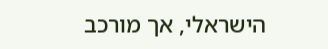הישראלי, אך מורכב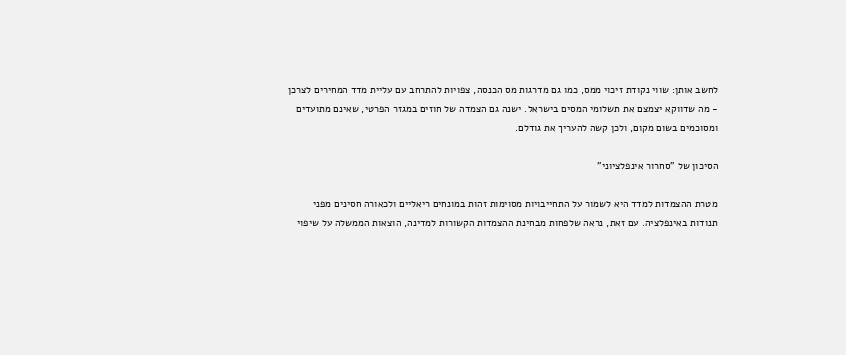לחשב אותן: שווי נקודת זיכוי ממס, כמו גם מדרגות מס הכנסה, צפויות להתרחב עם עליית מדד המחירים לצרכן - מה שדווקא יצמצם את תשלומי המסים בישראל. ישנה גם הצמדה של חוזים במגזר הפרטי, שאינם מתועדים ומסוכמים בשום מקום, ולכן קשה להעריך את גודלם.

הסיכון של "סחרור אינפלציוני"

מטרת ההצמדות למדד היא לשמור על התחייבויות מסוימות זהות במונחים ריאליים ולכאורה חסינים מפני תנודות באינפלציה. עם זאת, נראה שלפחות מבחינת ההצמדות הקשורות למדינה, הוצאות הממשלה על שיפוי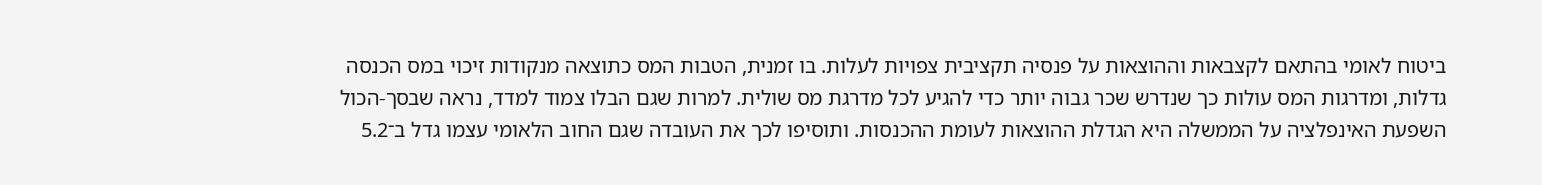ביטוח לאומי בהתאם לקצבאות וההוצאות על פנסיה תקציבית צפויות לעלות. בו זמנית, הטבות המס כתוצאה מנקודות זיכוי במס הכנסה גדלות, ומדרגות המס עולות כך שנדרש שכר גבוה יותר כדי להגיע לכל מדרגת מס שולית. למרות שגם הבלו צמוד למדד, נראה שבסך-הכול השפעת האינפלציה על הממשלה היא הגדלת ההוצאות לעומת ההכנסות. ותוסיפו לכך את העובדה שגם החוב הלאומי עצמו גדל ב־5.2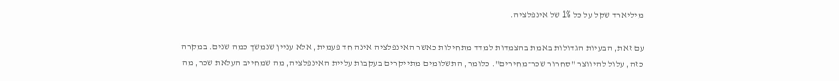מיליארד שקל על כל 1% של אינפלציה.

עם זאת, הבעיות הגדולות באמת בהצמדות למדד מתחילות כאשר האינפלציה אינה חד פעמית, אלא עניין שנמשך כמה שנים. במקרה כזה, עלול להיווצר "סחרור שכר־מחירים". כלומר, התשלומים מתייקרים בעקבות עליית האינפלציה, מה שמחייב העלאת שכר, מה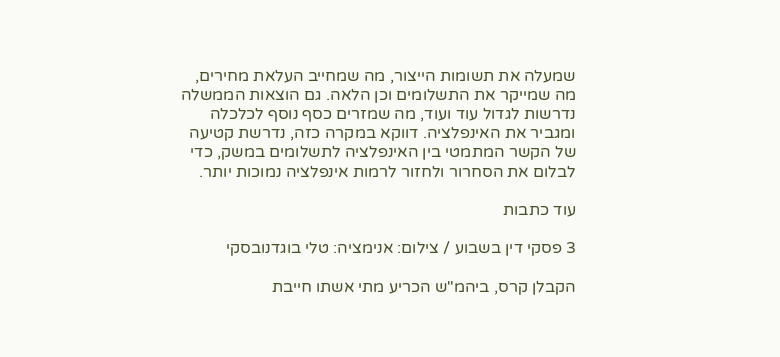שמעלה את תשומות הייצור, מה שמחייב העלאת מחירים, מה שמייקר את התשלומים וכן הלאה. גם הוצאות הממשלה נדרשות לגדול עוד ועוד, מה שמזרים כסף נוסף לכלכלה ומגביר את האינפלציה. דווקא במקרה כזה, נדרשת קטיעה של הקשר המתמטי בין האינפלציה לתשלומים במשק, כדי לבלום את הסחרור ולחזור לרמות אינפלציה נמוכות יותר.

עוד כתבות

3 פסקי דין בשבוע / צילום: אנימציה: טלי בוגדנובסקי

הקבלן קרס, ביהמ"ש הכריע מתי אשתו חייבת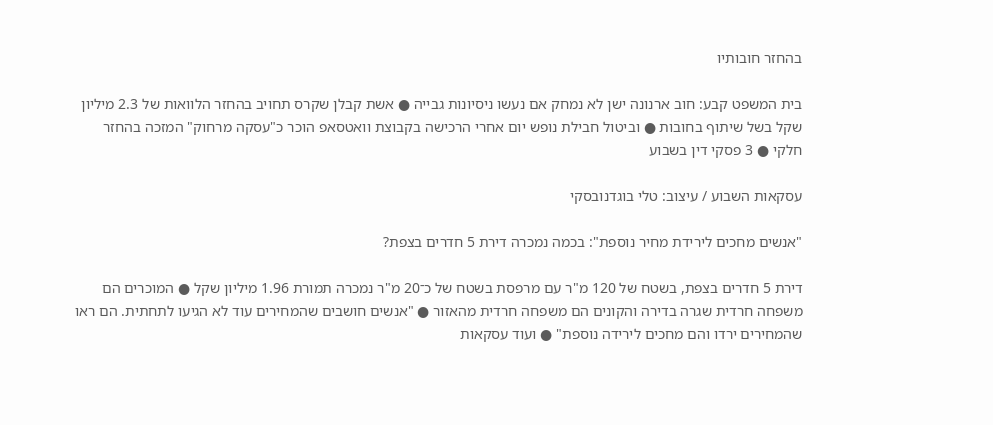בהחזר חובותיו

בית המשפט קבע: חוב ארנונה ישן לא נמחק אם נעשו ניסיונות גבייה ● אשת קבלן שקרס תחויב בהחזר הלוואות של 2.3 מיליון שקל בשל שיתוף בחובות ● וביטול חבילת נופש יום אחרי הרכישה בקבוצת וואטסאפ הוכר כ"עסקה מרחוק" המזכה בהחזר חלקי ● 3 פסקי דין בשבוע

עסקאות השבוע / עיצוב: טלי בוגדנובסקי

"אנשים מחכים לירידת מחיר נוספת": בכמה נמכרה דירת 5 חדרים בצפת?

דירת 5 חדרים בצפת, בשטח של 120 מ"ר עם מרפסת בשטח של כ־20 מ"ר נמכרה תמורת 1.96 מיליון שקל ● המוכרים הם משפחה חרדית שגרה בדירה והקונים הם משפחה חרדית מהאזור ● "אנשים חושבים שהמחירים עוד לא הגיעו לתחתית. הם ראו שהמחירים ירדו והם מחכים לירידה נוספת" ● ועוד עסקאות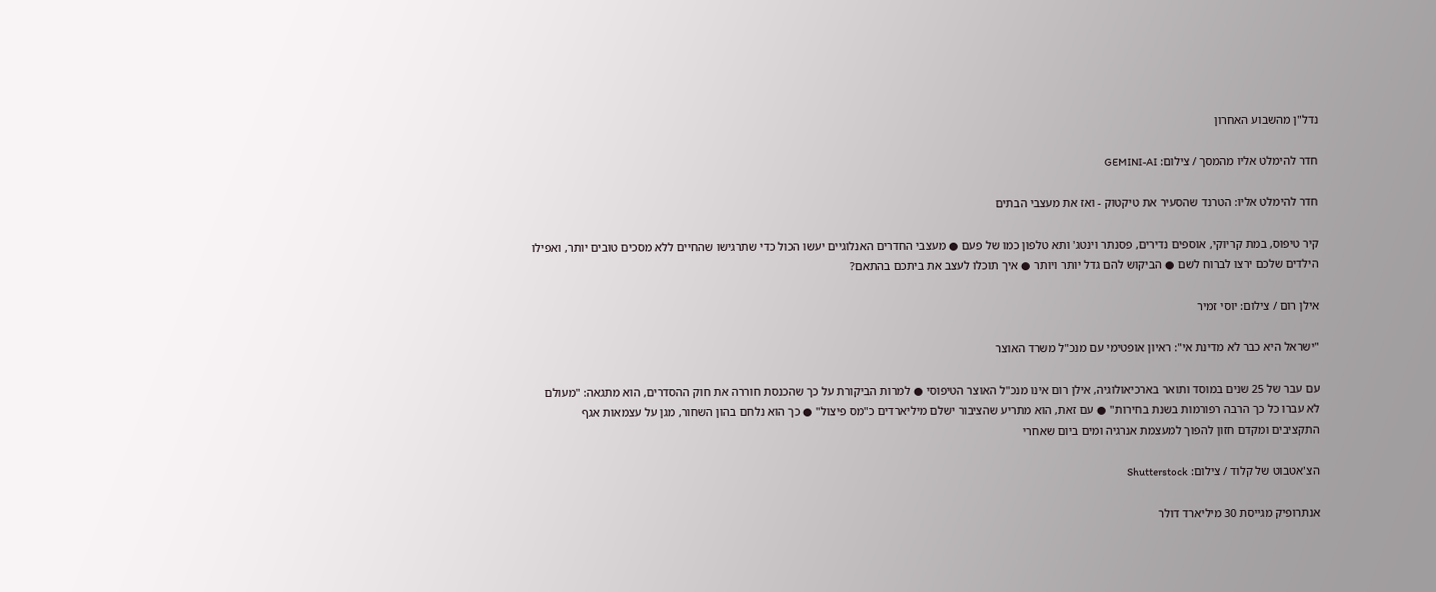נדל"ן מהשבוע האחרון

חדר להימלט אליו מהמסך / צילום: GEMINI-AI

חדר להימלט אליו: הטרנד שהסעיר את טיקטוק - ואז את מעצבי הבתים

קיר טיפוס, במת קריוקי, אוספים נדירים, פסנתר וינטג' ותא טלפון כמו של פעם ● מעצבי החדרים האנלוגיים יעשו הכול כדי שתרגישו שהחיים ללא מסכים טובים יותר, ואפילו הילדים שלכם ירצו לברוח לשם ● הביקוש להם גדל יותר ויותר ● איך תוכלו לעצב את ביתכם בהתאם?

אילן רום / צילום: יוסי זמיר

"ישראל היא כבר לא מדינת אי": ראיון אופטימי עם מנכ"ל משרד האוצר

עם עבר של 25 שנים במוסד ותואר בארכיאולוגיה, אילן רום אינו מנכ"ל האוצר הטיפוסי ● למרות הביקורת על כך שהכנסת חוררה את חוק ההסדרים, הוא מתגאה: "מעולם לא עברו כל כך הרבה רפורמות בשנת בחירות" ● עם זאת, הוא מתריע שהציבור ישלם מיליארדים כ"מס פיצול" ● כך הוא נלחם בהון השחור, מגן על עצמאות אגף התקציבים ומקדם חזון להפוך למעצמת אנרגיה ומים ביום שאחרי

הצ'אטבוט של קלוד / צילום: Shutterstock

אנתרופיק מגייסת 30 מיליארד דולר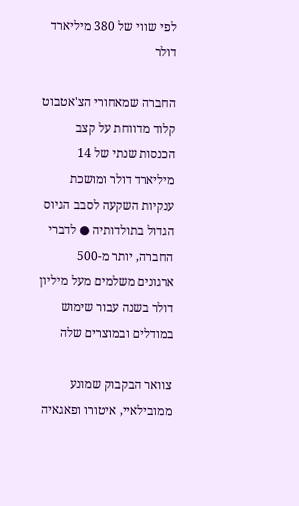לפי שווי של 380 מיליארד דולר

החברה שמאחורי הצ'אטבוט קלוד מדווחת על קצב הכנסות שנתי של 14 מיליארד דולר ומושכת ענקיות השקעה לסבב הגיוס הגדול בתולדותיה ● לדברי החברה, יותר מ-500 ארגונים משלמים מעל מיליון דולר בשנה עבור שימוש במודלים ובמוצרים שלה

צוואר הבקבוק שמונע ממובילאיי, איטורו ופאגאיה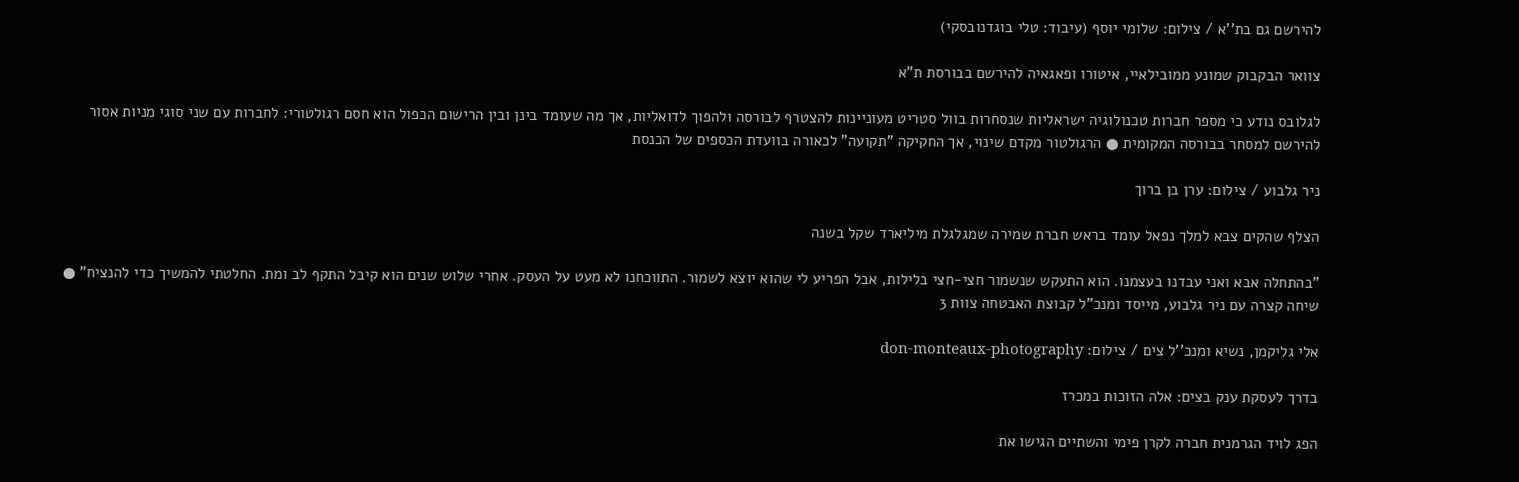להירשם גם בת''א / צילום: שלומי יוסף (עיבוד: טלי בוגדנובסקי)

צוואר הבקבוק שמונע ממובילאיי, איטורו ופאגאיה להירשם בבורסת ת"א

לגלובס נודע כי מספר חברות טכנולוגיה ישראליות שנסחרות בוול סטריט מעוניינות להצטרף לבורסה ולהפוך לדואליות, אך מה שעומד בינן ובין הרישום הכפול הוא חסם רגולטורי: לחברות עם שני סוגי מניות אסור להירשם למסחר בבורסה המקומית ● הרגולטור מקדם שינוי, אך החקיקה "תקועה" לכאורה בוועדת הכספים של הכנסת

ניר גלבוע / צילום: ערן בן ברוך

הצלף שהקים צבא למלך נפאל עומד בראש חברת שמירה שמגלגלת מיליארד שקל בשנה

"בהתחלה אבא ואני עבדנו בעצמנו. הוא התעקש שנשמור חצי-חצי בלילות, אבל הפריע לי שהוא יוצא לשמור. התווכחנו לא מעט על העסק. אחרי שלוש שנים הוא קיבל התקף לב ומת. החלטתי להמשיך כדי להנציח" ● שיחה קצרה עם ניר גלבוע, מייסד ומנכ"ל קבוצת האבטחה צוות 3

אלי גליקמן, נשיא ומנכ''ל צים / צילום: don-monteaux-photography

בדרך לעסקת ענק בצים: אלה הזוכות במכרז

הפג לויד הגרמנית חברה לקרן פימי והשתיים הגישו את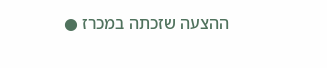ההצעה שזכתה במכרז ●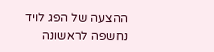ההצעה של הפג לויד נחשפה לראשונה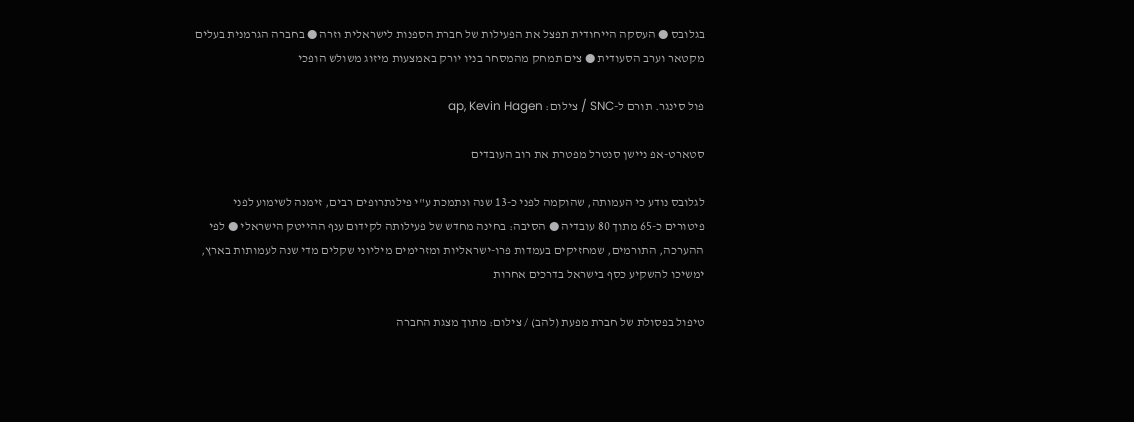בגלובס ● העסקה הייחודית תפצל את הפעילות של חברת הספנות לישראלית וזרה ● בחברה הגרמנית בעלים מקטאר וערב הסעודית ● צים תמחק מהמסחר בניו יורק באמצעות מיזוג משולש הופכי

פול סינגר. תורם ל-SNC / צילום: ap, Kevin Hagen

סטארט-אפ ניישן סנטרל מפטרת את רוב העובדים

לגלובס נודע כי העמותה, שהוקמה לפני כ-13 שנה ונתמכת ע"י פילנתרופים רבים, זימנה לשימוע לפני פיטורים כ-65 מתוך 80 עובדיה ● הסיבה: בחינה מחדש של פעילותה לקידום ענף ההייטק הישראלי ● לפי ההערכה, התורמים, שמחזיקים בעמדות פרו-ישראליות ומזרימים מיליוני שקלים מדי שנה לעמותות בארץ, ימשיכו להשקיע כסף בישראל בדרכים אחרות

טיפול בפסולת של חברת מפעת (להב) / צילום: מתוך מצגת החברה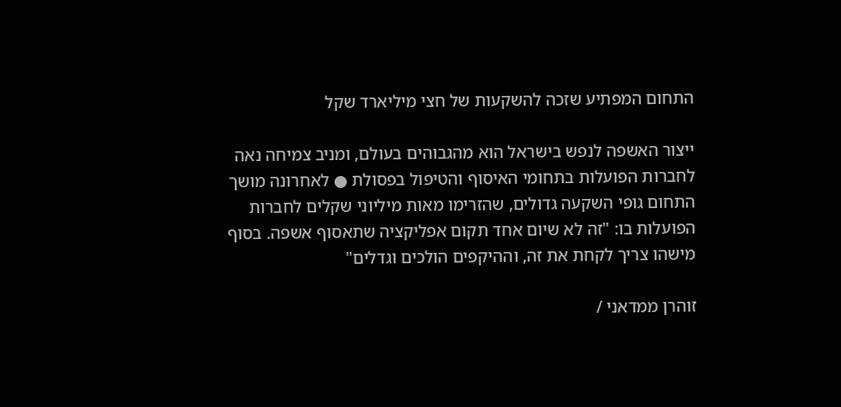התחום המפתיע שזכה להשקעות של חצי מיליארד שקל

ייצור האשפה לנפש בישראל הוא מהגבוהים בעולם, ומניב צמיחה נאה לחברות הפועלות בתחומי האיסוף והטיפול בפסולת ● לאחרונה מושך התחום גופי השקעה גדולים, שהזרימו מאות מיליוני שקלים לחברות הפועלות בו: "זה לא שיום אחד תקום אפליקציה שתאסוף אשפה. בסוף מישהו צריך לקחת את זה, וההיקפים הולכים וגדלים"

זוהרן ממדאני /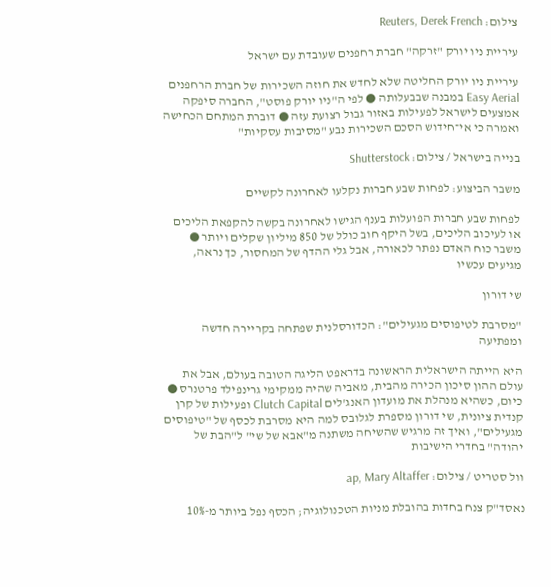צילום: Reuters, Derek French

עיריית ניו יורק "זרקה" חברת רחפנים שעובדת עם ישראל

עיריית ניו יורק החליטה שלא לחדש את חוזה השכירות של חברת הרחפנים Easy Aerial במבנה שבבעלותה ● לפי ה"ניו יורק פוסט", החברה סיפקה אמצעים לישראל לפעילות באזור גבול רצועת עזה ● דוברת המתחם הכחישה ואמרה כי אי־חידוש הסכם השכירות נבע "מסיבות עסקיות"

בנייה בישראל / צילום: Shutterstock

משבר הביצוע: לפחות שבע חברות נקלעו לאחרונה לקשיים

לפחות שבע חברות הפועלות בענף הגישו לאחרונה בקשה להקפאת הליכים או לעיכוב הליכים, בשל היקף חוב כולל של 850 מיליון שקלים ויותר ● משבר כוח האדם נפתר לכאורה, אבל גלי ההדף של המחסור, כך נראה, מגיעים עכשיו

שי דורון

"מסרבת לטיפוסים מגעילים": הכדורסלנית שפתחה בקריירה חדשה ומפתיעה

היא הייתה הישראלית הראשונה בדראפט הליגה הטובה בעולם, אבל את עולם ההון סיכון הכירה מהבית, מאביה שהיה ממקימי גרינפילד פרטנרס ● כיום, כשהיא מנהלת את מועדון האנג'לים Clutch Capital ופעילות של קרן קנדית ציונית, שי דורון מספרת לגלובס למה היא מסרבת לכסף של "טיפוסים מגעילים", ואיך זה מרגיש שהשיחה משתנה מ"אבא של שי" ל"הבת של יהודה" בחדרי הישיבות

וול סטריט / צילום: ap, Mary Altaffer

נאסד"ק צנח בחדות בהובלת מניות הטכנולוגיה; הכסף נפל ביותר מ-10%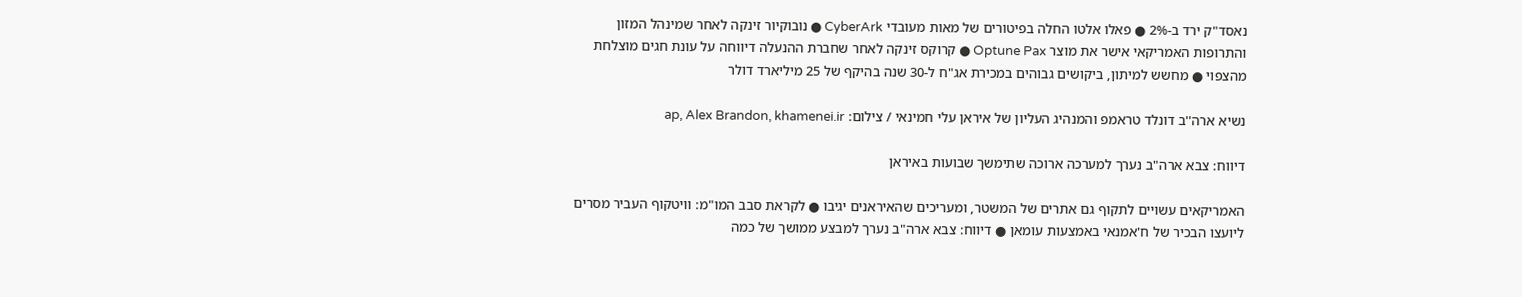נאסד"ק ירד ב-2% ● פאלו אלטו החלה בפיטורים של מאות מעובדי CyberArk ● נובוקיור זינקה לאחר שמינהל המזון והתרופות האמריקאי אישר את מוצר Optune Pax ● קרוקס זינקה לאחר שחברת ההנעלה דיווחה על עונת חגים מוצלחת מהצפוי ● מחשש למיתון, ביקושים גבוהים במכירת אג"ח ל-30 שנה בהיקף של 25 מיליארד דולר

נשיא ארה''ב דונלד טראמפ והמנהיג העליון של איראן עלי חמינאי / צילום: ap, Alex Brandon, khamenei.ir

דיווח: צבא ארה"ב נערך למערכה ארוכה שתימשך שבועות באיראן

האמריקאים עשויים לתקוף גם אתרים של המשטר, ומעריכים שהאיראנים יגיבו ● לקראת סבב המו"מ: וויטקוף העביר מסרים ליועצו הבכיר של ח'אמנאי באמצעות עומאן ● דיווח: צבא ארה"ב נערך למבצע ממושך של כמה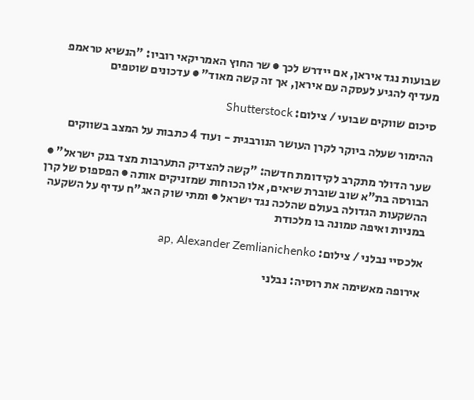שבועות נגד איראן, אם יידרש לכך ● שר החוץ האמריקאי רוביו: "הנשיא טראמפ מעדיף להגיע לעסקה עם איראן, אך זה קשה מאוד" ● עדכונים שוטפים

סיכום שווקים שבועי / צילום: Shutterstock

ההימור שעלה ביוקר לקרן העושר הנורבגית - ועוד 4 כתבות על המצב בשווקים

שער הדולר מתקרב לקידומת חדשה: "קשה להצדיק התערבות מצד בנק ישראל" ● הבורסה בת"א שוב שוברת שיאים, אלו הכוחות שמזניקים אותה ● הפספוס של קרן ההשקעות הגדולה בעולם שהלכה נגד ישראל ● ומתי שוק האג"ח עדיף על השקעה במניות ואיפה טמונה בו מלכודת

אלכסיי נבלני / צילום: ap, Alexander Zemlianichenko

אירופה מאשימה את רוסיה: נבלני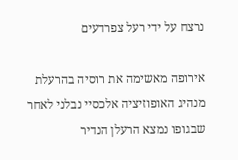נרצח על ידי רעל צפרדעים

אירופה מאשימה את רוסיה בהרעלת מנהיג האופוזיציה אלכסיי נבלני לאחר שבגופו נמצא הרעלן הנדיר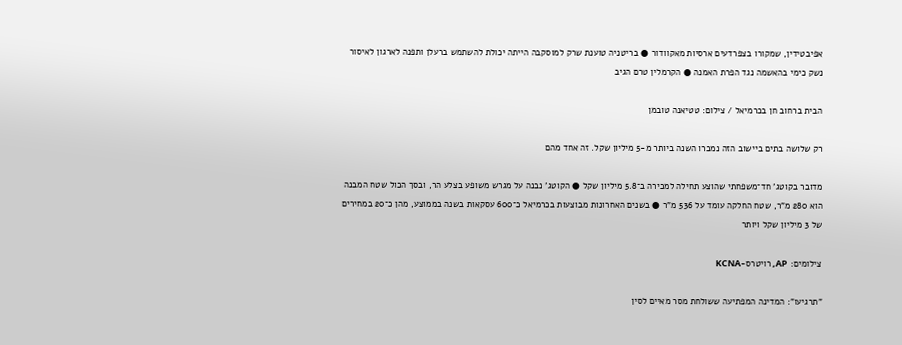אפיבטידין, שמקורו בצפרדעים ארסיות מאקוודור ● בריטניה טוענת שרק למוסקבה הייתה יכולת להשתמש ברעלן ותפנה לארגון לאיסור נשק כימי בהאשמה נגד הפרת האמנה ● הקרמלין טרם הגיב

הבית ברחוב חן בכרמיאל / צילום: טטיאנה טובמן

רק שלושה בתים ביישוב הזה נמכרו השנה ביותר מ-5 מיליון שקל. זה אחד מהם

מדובר בקוטג' חד־משפחתי שהוצע תחילה למכירה ב־5.8 מיליון שקל ● הקוטג' נבנה על מגרש משופע בצלע הר, ובסך הכול שטח המבנה הוא 280 מ"ר, שטח החלקה עומד על 536 מ"ר ● בשנים האחרונות מבוצעות בכרמיאל כ־600 עסקאות בשנה בממוצע, מהן כ־20 במחירים של 3 מיליון שקל ויותר

צילומים: AP, רויטרס-KCNA

"תרגיעו": המדינה המפתיעה ששולחת מסר מאיים לסין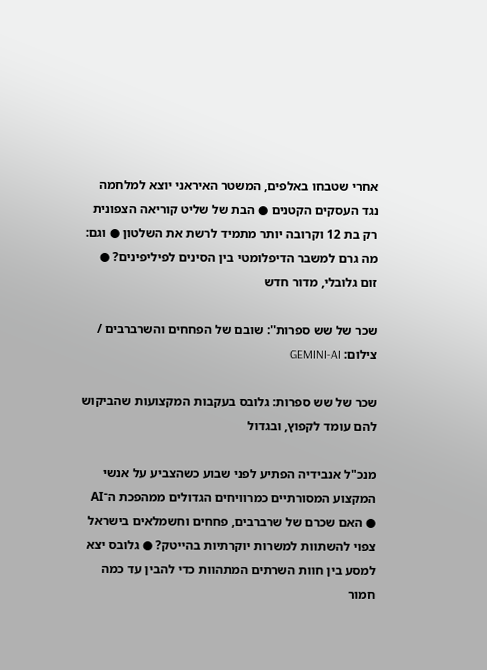אחרי שטבחו באלפים, המשטר האיראני יוצא למלחמה נגד העסקים הקטנים ● הבת של שליט קוריאה הצפונית רק בת 12 וקרובה יותר מתמיד לרשת את השלטון ● וגם: מה גרם למשבר הדיפלומטי בין הסינים לפיליפינים? ● זום גלובלי, מדור חדש

שכר של שש ספרות'': שובם של הפחחים והשרברבים / צילום: GEMINI-AI

שכר של שש ספרות: גלובס בעקבות המקצועות שהביקוש להם עומד לקפוץ, ובגדול

מנכ"ל אנבידיה הפתיע לפני שבוע כשהצביע על אנשי המקצוע המסורתיים כמרוויחים הגדולים ממהפכת ה־AI ● האם שכרם של שרברבים, פחחים וחשמלאים בישראל צפוי להשתוות למשרות יוקרתיות בהייטק? ● גלובס יצא למסע בין חוות השרתים המתהוות כדי להבין עד כמה חמור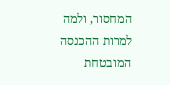המחסור, ולמה למרות ההכנסה המובטחת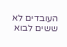העובדים לא ששים לבוא